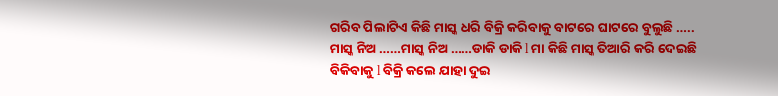ଗରିବ ପିଲାଟିଏ କିଛି ମାସ୍କ ଧରି ବିକ୍ରି କରିବାକୁ ବାଟରେ ଘାଟରେ ବୁଲୁଛି ….. ମାସ୍କ ନିଅ ……ମାସ୍କ ନିଅ ……ଡାକି ଡାକି l ମା କିଛି ମାସ୍କ ତିଆରି କରି ଦେଇଛି ବିକିବାକୁ l ବିକ୍ରି କଲେ ଯାହା ଦୁଇ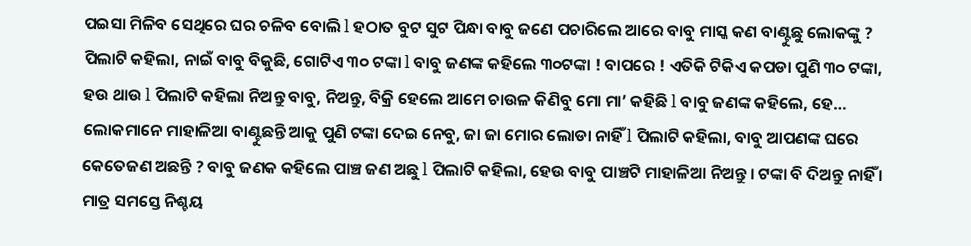ପଇସା ମିଳିବ ସେଥିରେ ଘର ଚଳିବ ବୋଲି l ହଠାତ ବୁଟ ସୁଟ ପିନ୍ଧା ବାବୁ ଜଣେ ପଚାରିଲେ ଆରେ ବାବୁ ମାସ୍କ କଣ ବାଣ୍ଟୁଛୁ ଲୋକଙ୍କୁ ? ପିଲାଟି କହିଲା, ନାଇଁ ବାବୁ ବିକୁଛି, ଗୋଟିଏ ୩୦ ଟଙ୍କା l ବାବୁ ଜଣଙ୍କ କହିଲେ ୩୦ଟଙ୍କା ! ବାପରେ ! ଏତିକି ଟିକିଏ କପଡା ପୁଣି ୩୦ ଟଙ୍କା, ହଉ ଥାଉ l ପିଲାଟି କହିଲା ନିଅନ୍ତୁ ବାବୁ, ନିଅନ୍ତୁ, ବିକ୍ରି ହେଲେ ଆମେ ଚାଉଳ କିଣିବୁ ମୋ ମା’ କହିଛି l ବାବୁ ଜଣଙ୍କ କହିଲେ, ହେ… ଲୋକମାନେ ମାହାଳିଆ ବାଣ୍ଟୁଛନ୍ତି ଆକୁ ପୁଣି ଟଙ୍କା ଦେଇ ନେବୁ, ଜା ଜା ମୋର ଲୋଡା ନାହିଁ l ପିଲାଟି କହିଲା, ବାବୁ ଆପଣଙ୍କ ଘରେ କେତେଜଣ ଅଛନ୍ତି ? ବାବୁ ଜଣକ କହିଲେ ପାଞ୍ଚ ଜଣ ଅଛୁ l ପିଲାଟି କହିଲା, ହେଉ ବାବୁ ପାଞ୍ଚଟି ମାହାଳିଆ ନିଅନ୍ତୁ । ଟଙ୍କା ବି ଦିଅନ୍ତୁ ନାହିଁ । ମାତ୍ର ସମସ୍ତେ ନିଶ୍ଚୟ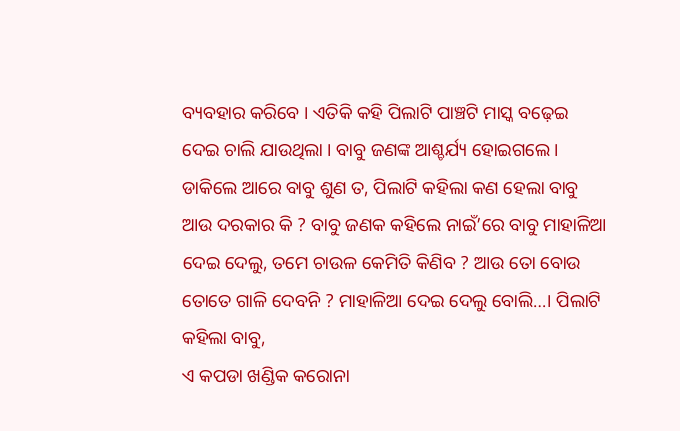ବ୍ୟବହାର କରିବେ । ଏତିକି କହି ପିଲାଟି ପାଞ୍ଚଟି ମାସ୍କ ବଢ଼େଇ ଦେଇ ଚାଲି ଯାଉଥିଲା । ବାବୁ ଜଣଙ୍କ ଆଶ୍ଚର୍ଯ୍ୟ ହୋଇଗଲେ । ଡାକିଲେ ଆରେ ବାବୁ ଶୁଣ ତ, ପିଲାଟି କହିଲା କଣ ହେଲା ବାବୁ ଆଉ ଦରକାର କି ? ବାବୁ ଜଣକ କହିଲେ ନାଇଁ’ରେ ବାବୁ ମାହାଳିଆ ଦେଇ ଦେଲୁ, ତମେ ଚାଉଳ କେମିତି କିଣିବ ? ଆଉ ତୋ ବୋଉ ତୋତେ ଗାଳି ଦେବନି ? ମାହାଳିଆ ଦେଇ ଦେଲୁ ବୋଲି…। ପିଲାଟି କହିଲା ବାବୁ,
ଏ କପଡା ଖଣ୍ଡିକ କରୋନା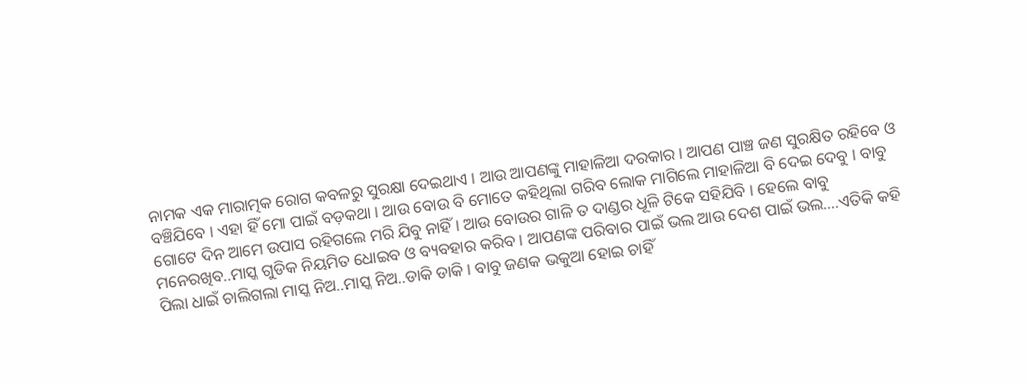ନାମକ ଏକ ମାରାତ୍ମକ ରୋଗ କବଳରୁ ସୁରକ୍ଷା ଦେଇଥାଏ । ଆଉ ଆପଣଙ୍କୁ ମାହାଳିଆ ଦରକାର । ଆପଣ ପାଞ୍ଚ ଜଣ ସୁରକ୍ଷିତ ରହିବେ ଓ ବଞ୍ଚିଯିବେ । ଏହା ହିଁ ମୋ ପାଇଁ ବଡ଼କଥା । ଆଉ ବୋଉ ବି ମୋତେ କହିଥିଲା ଗରିବ ଲୋକ ମାଗିଲେ ମାହାଳିଆ ବି ଦେଇ ଦେବୁ । ବାବୁ ଗୋଟେ ଦିନ ଆମେ ଉପାସ ରହିଗଲେ ମରି ଯିବୁ ନାହିଁ । ଆଉ ବୋଉର ଗାଳି ତ ଦାଣ୍ଡର ଧୂଳି ଟିକେ ସହିଯିବି । ହେଲେ ବାବୁ ମନେରଖିବ..ମାସ୍କ ଗୁଡିକ ନିୟମିତ ଧୋଇବ ଓ ବ୍ୟବହାର କରିବ । ଆପଣଙ୍କ ପରିବାର ପାଇଁ ଭଲ ଆଉ ଦେଶ ପାଇଁ ଭଲ….ଏତିକି କହି ପିଲା ଧାଇଁ ଚାଲିଗଲା ମାସ୍କ ନିଅ..ମାସ୍କ ନିଅ..ଡାକି ଡାକି । ବାବୁ ଜଣକ ଭକୁଆ ହୋଇ ଚାହିଁ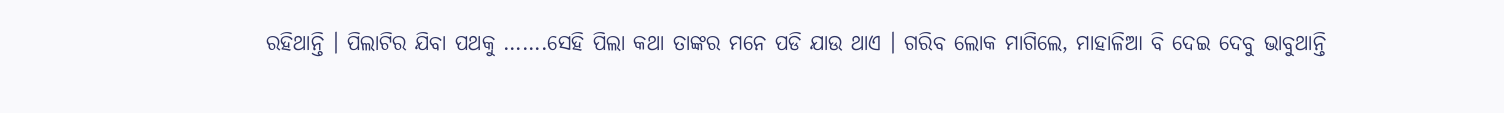ରହିଥାନ୍ତି । ପିଲାଟିର ଯିବା ପଥକୁ …….ସେହି ପିଲା କଥା ତାଙ୍କର ମନେ ପଡି ଯାଉ ଥାଏ । ଗରିବ ଲୋକ ମାଗିଲେ, ମାହାଳିଆ ବି ଦେଇ ଦେବୁ ଭାବୁଥାନ୍ତି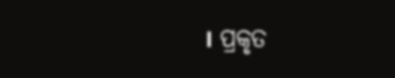। ପ୍ରକୃତ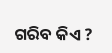ଗରିବ କିଏ ?